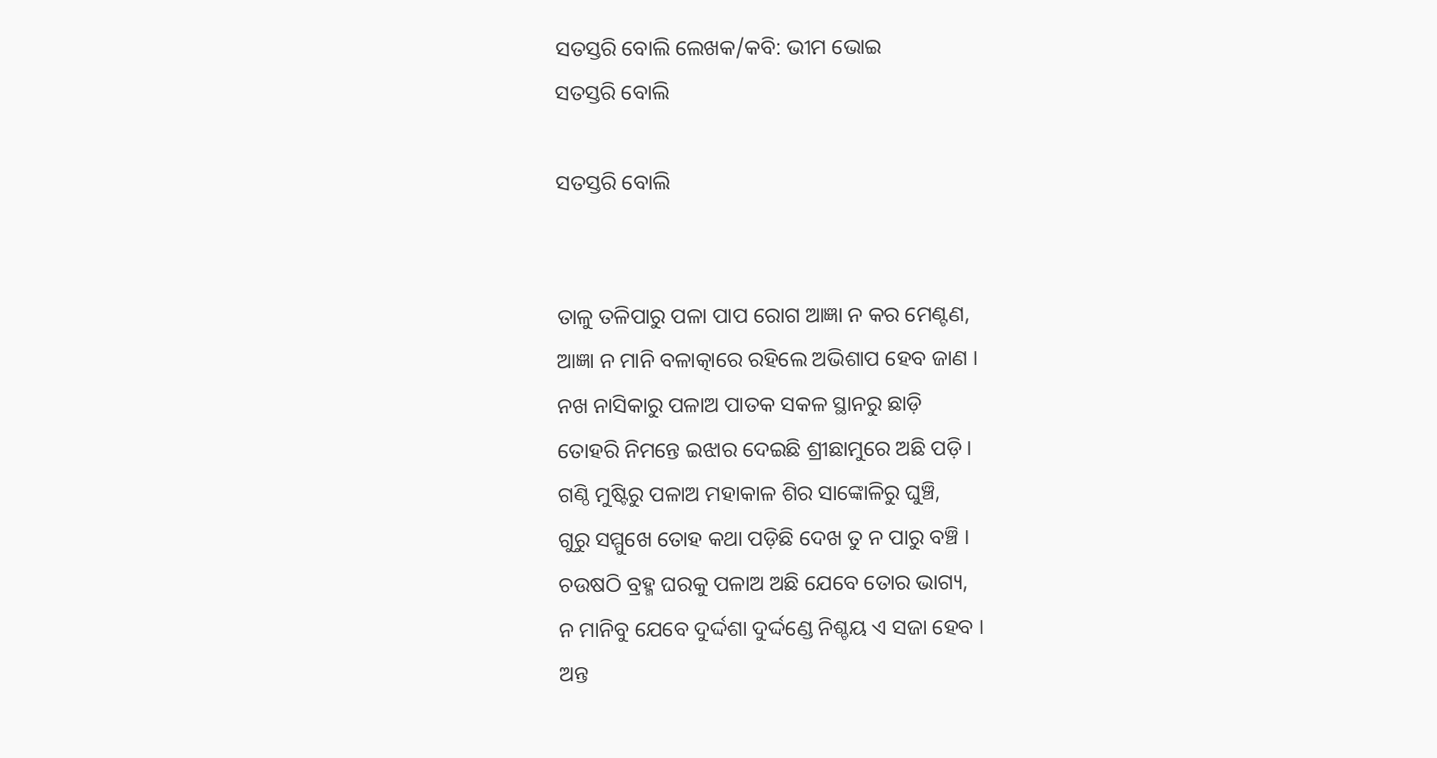ସତସ୍ତରି ବୋଲି ଲେଖକ/କବି: ଭୀମ ଭୋଇ
ସତସ୍ତରି ବୋଲି

ସତସ୍ତରି ବୋଲି


ତାଳୁ ତଳିପାରୁ ପଳା ପାପ ରୋଗ ଆଜ୍ଞା ନ କର ମେଣ୍ଟଣ,
ଆଜ୍ଞା ନ ମାନି ବଳାତ୍କାରେ ରହିଲେ ଅଭିଶାପ ହେବ ଜାଣ ।
ନଖ ନାସିକାରୁ ପଳାଅ ପାତକ ସକଳ ସ୍ଥାନରୁ ଛାଡ଼ି
ତୋହରି ନିମନ୍ତେ ଇଝାର ଦେଇଛି ଶ୍ରୀଛାମୁରେ ଅଛି ପଡ଼ି ।
ଗଣ୍ଠି ମୁଷ୍ଟିରୁ ପଳାଅ ମହାକାଳ ଶିର ସାଙ୍କୋଳିରୁ ଘୁଞ୍ଚି,
ଗୁରୁ ସମ୍ମୁଖେ ତୋହ କଥା ପଡ଼ିଛି ଦେଖ ତୁ ନ ପାରୁ ବଞ୍ଚି ।
ଚଉଷଠି ବ୍ରହ୍ମ ଘରକୁ ପଳାଅ ଅଛି ଯେବେ ତୋର ଭାଗ୍ୟ,
ନ ମାନିବୁ ଯେବେ ଦୁର୍ଦ୍ଦଶା ଦୁର୍ଦ୍ଦଣ୍ଡେ ନିଶ୍ଚୟ ଏ ସଜା ହେବ ।
ଅନ୍ତ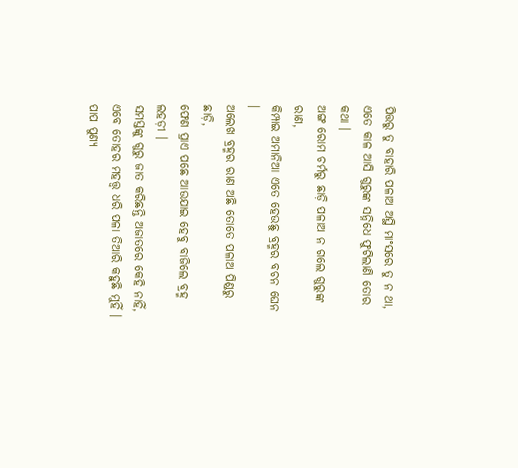ପିତ୍ତରୁ ତୁ ବାହାରି ପଳାଅ ଅସ୍ଥି ମାଂସରେ ତୁ ନ ଥା,
ଏତେ କାଳ ଆସି ଗୁରୁଙ୍କ ସନ୍ନିଧେ ଫୁଟିଲାଣି ତୋର କଥା ।
ଅଙ୍ଗ ରୋମ ଚର୍ମରୁ ଛାଡ଼ି ପଳାଅ ନ ଗଲେ ଗୁରୁଙ୍କ ରାଣ,
କିମ୍ପାଇ ଅମାନିଆ ଏତେ ହେଉଛୁ ବ୍ରହ୍ମର ବଚନ ଘେନ ।
ଅଲେଖ ବ୍ରହ୍ମର ରାଣ ଅଛି ତୋତେ ପଳାଅ ପିଣ୍ଡରୁ ଛାଡ଼ି,
ଫେଣ ପ୍ରାଏ ପଛେ ଆଉଯାଇ ହେବୁ ବାଜିଲେ ବ୍ରହ୍ମ ଲହଡ଼ୀ ।
ସମସ୍ତଙ୍କୁ ଗୁରୁ ଜାତ କରିଛନ୍ତି ଅଜାତରେ କେହି ନାହିଁ,
ଏବେ ତୋହର ମହତ୍ତ୍ୱ ଧରି ପଳା ତିଆରି କହୁଛି ମୁହିଁ ।
ପାପ ପୁଣ୍ୟ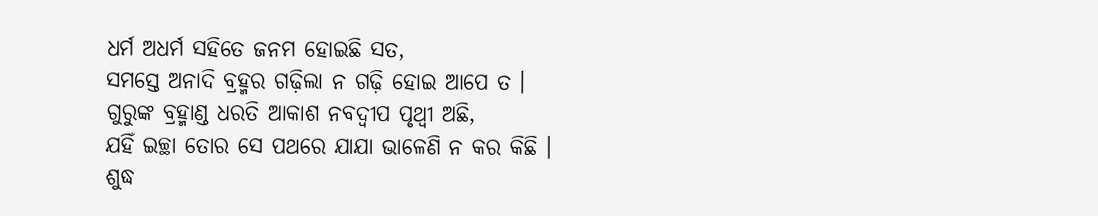ଧର୍ମ ଅଧର୍ମ ସହିତେ ଜନମ ହୋଇଛି ସତ,
ସମସ୍ତେ ଅନାଦି ବ୍ରହ୍ମର ଗଢ଼ିଲା ନ ଗଢ଼ି ହୋଇ ଆପେ ତ ।
ଗୁରୁଙ୍କ ବ୍ରହ୍ମାଣ୍ଡ ଧରତି ଆକାଶ ନବଦ୍ୱୀପ ପୃଥ୍ୱୀ ଅଛି,
ଯହିଁ ଇଚ୍ଛା ତୋର ସେ ପଥରେ ଯାଯା ଭାଳେଣି ନ କର କିଛି ।
ଶୁଦ୍ଧ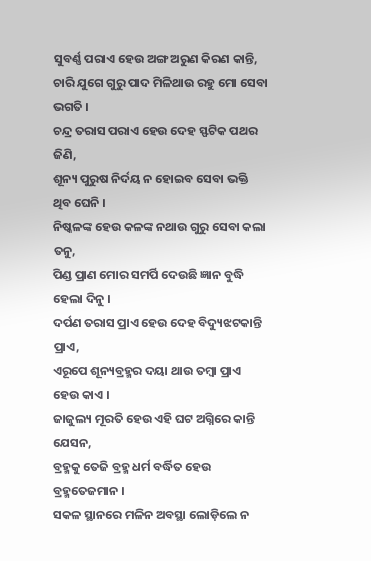ସୁବର୍ଣ୍ଣ ପରାଏ ହେଉ ଅଙ୍ଗ ଅରୁଣ କିରଣ କାନ୍ତି,
ଚାରି ଯୁଗେ ଗୁରୁ ପାଦ ମିଳିଥାଉ ରହୁ ମୋ ସେବା ଭଗତି ।
ଚନ୍ଦ୍ର ତରାସ ପରାଏ ହେଉ ଦେହ ସ୍ଫଟିକ ପଥର ଜିଣି,
ଶୂନ୍ୟ ପୁରୁଷ ନିର୍ଦୟ ନ ହୋଇବ ସେବା ଭକ୍ତି ଥିବ ଘେନି ।
ନିଷ୍କଳଙ୍କ ହେଉ କଳଙ୍କ ନଥାଉ ଗୁରୁ ସେବା କଲା ତନୁ,
ପିଣ୍ଡ ପ୍ରାଣ ମୋର ସମର୍ପି ଦେଉଛି ଜ୍ଞାନ ବୁଦ୍ଧି ହେଲା ଦିନୁ ।
ଦର୍ପଣ ତରାସ ପ୍ରାଏ ହେଉ ଦେହ ବିଦ୍ୟୁଝଟକାନ୍ତି ପ୍ରାଏ,
ଏରୂପେ ଶୂନ୍ୟବ୍ରହ୍ମର ଦୟା ଥାଉ ତମ୍ବା ପ୍ରାଏ ହେଉ କାଏ ।
ଜାଜୁଲ୍ୟ ମୂରତି ହେଉ ଏହି ଘଟ ଅଗ୍ନିରେ କାନ୍ତି ଯେସନ,
ବ୍ରହ୍ମକୁ ତେଜି ବ୍ରହ୍ମ ଧର୍ମ ବର୍ଦ୍ଧିତ ହେଉ ବ୍ରହ୍ମତେଜମାନ ।
ସକଳ ସ୍ଥାନରେ ମଳିନ ଅବସ୍ଥା ଲୋଡ଼ିଲେ ନ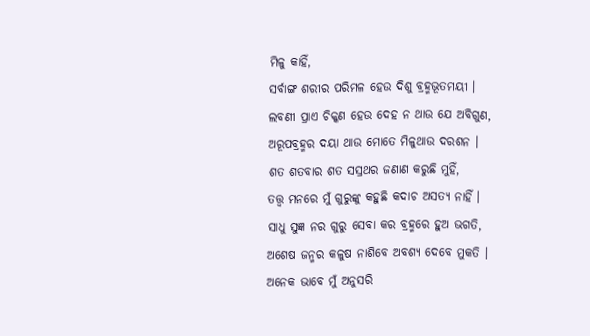ମିଳୁ କାହିଁ,
ସର୍ବାଙ୍ଗ ଶରୀର ପରିମଳ ହେଉ ଦିଶୁ ବ୍ରହ୍ମଭୂତମୟୀ ।
ଲବଣୀ ପ୍ରାଏ ଚିକ୍କଣ ହେଉ ଦେହ ନ ଥାଉ ଯେ ଅବିଗୁଣ,
ଅରୂପବ୍ରହ୍ମର ଦୟା ଥାଉ ମୋତେ ମିଳୁଥାଉ ଦରଶନ ।
ଶତ ଶତବାର ଶତ ସସ୍ରଥର ଜଣାଣ କରୁଛି ମୁହିଁ,
ତତ୍ତ୍ୱ ମନରେ ମୁଁ ଗୁରୁଙ୍କୁ କହୁଛି କଦାଚ ଅସତ୍ୟ ନାହିଁ ।
ସାଧୁ ସୁଜ୍ଞ ନର ଗୁରୁ ସେବା କର ବ୍ରହ୍ମରେ ହୁଅ ଭଗତି,
ଅଶେଷ ଜନ୍ମର କଳୁଷ ନାଶିବେ ଅବଶ୍ୟ ଦେବେ ମୁକତି ।
ଅନେକ ଭାବେ ମୁଁ ଅନୁସରି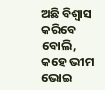ଅଛି ବିଶ୍ୱାସ କରିବେ ବୋଲି,
କହେ ଭୀମ ଭୋଇ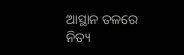ଆସ୍ଥାନ ତଳରେ ନିତ୍ୟ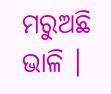ମରୁଅଛି ଭାଳି ।